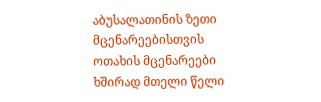აბუსალათინის ზეთი მცენარეებისთვის
ოთახის მცენარეები ხშირად მთელი წელი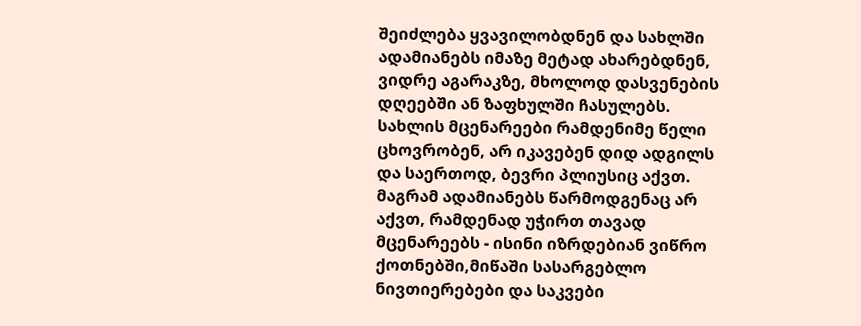შეიძლება ყვავილობდნენ და სახლში ადამიანებს იმაზე მეტად ახარებდნენ, ვიდრე აგარაკზე, მხოლოდ დასვენების დღეებში ან ზაფხულში ჩასულებს. სახლის მცენარეები რამდენიმე წელი ცხოვრობენ, არ იკავებენ დიდ ადგილს და საერთოდ, ბევრი პლიუსიც აქვთ. მაგრამ ადამიანებს წარმოდგენაც არ აქვთ, რამდენად უჭირთ თავად მცენარეებს - ისინი იზრდებიან ვიწრო ქოთნებში,მიწაში სასარგებლო ნივთიერებები და საკვები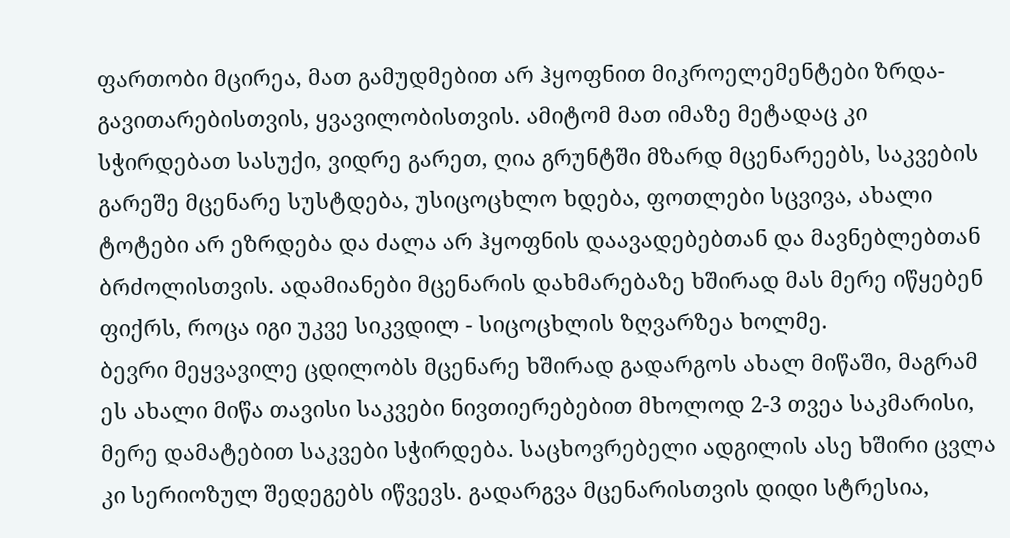ფართობი მცირეა, მათ გამუდმებით არ ჰყოფნით მიკროელემენტები ზრდა-გავითარებისთვის, ყვავილობისთვის. ამიტომ მათ იმაზე მეტადაც კი სჭირდებათ სასუქი, ვიდრე გარეთ, ღია გრუნტში მზარდ მცენარეებს, საკვების გარეშე მცენარე სუსტდება, უსიცოცხლო ხდება, ფოთლები სცვივა, ახალი ტოტები არ ეზრდება და ძალა არ ჰყოფნის დაავადებებთან და მავნებლებთან ბრძოლისთვის. ადამიანები მცენარის დახმარებაზე ხშირად მას მერე იწყებენ ფიქრს, როცა იგი უკვე სიკვდილ - სიცოცხლის ზღვარზეა ხოლმე.
ბევრი მეყვავილე ცდილობს მცენარე ხშირად გადარგოს ახალ მიწაში, მაგრამ ეს ახალი მიწა თავისი საკვები ნივთიერებებით მხოლოდ 2-3 თვეა საკმარისი, მერე დამატებით საკვები სჭირდება. საცხოვრებელი ადგილის ასე ხშირი ცვლა კი სერიოზულ შედეგებს იწვევს. გადარგვა მცენარისთვის დიდი სტრესია,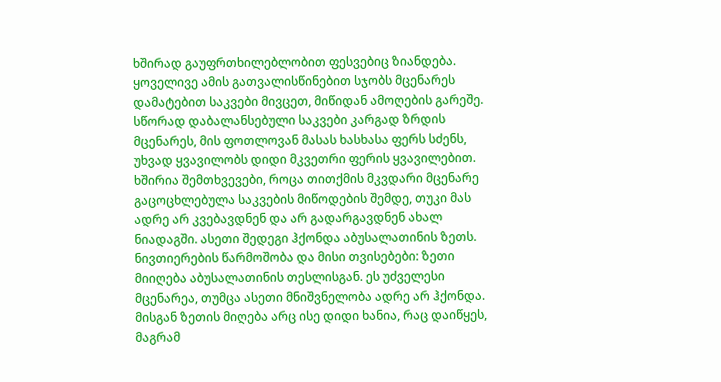ხშირად გაუფრთხილებლობით ფესვებიც ზიანდება. ყოველივე ამის გათვალისწინებით სჯობს მცენარეს დამატებით საკვები მივცეთ, მიწიდან ამოღების გარეშე.
სწორად დაბალანსებული საკვები კარგად ზრდის მცენარეს, მის ფოთლოვან მასას ხასხასა ფერს სძენს, უხვად ყვავილობს დიდი მკვეთრი ფერის ყვავილებით. ხშირია შემთხვევები, როცა თითქმის მკვდარი მცენარე გაცოცხლებულა საკვების მიწოდების შემდე, თუკი მას ადრე არ კვებავდნენ და არ გადარგავდნენ ახალ ნიადაგში. ასეთი შედეგი ჰქონდა აბუსალათინის ზეთს.
ნივთიერების წარმოშობა და მისი თვისებები: ზეთი მიიღება აბუსალათინის თესლისგან. ეს უძველესი მცენარეა, თუმცა ასეთი მნიშვნელობა ადრე არ ჰქონდა. მისგან ზეთის მიღება არც ისე დიდი ხანია, რაც დაიწყეს, მაგრამ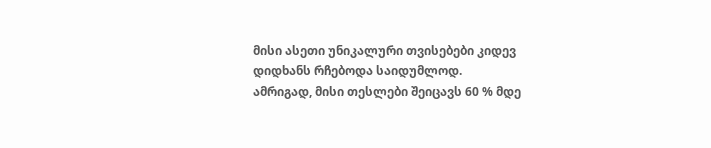მისი ასეთი უნიკალური თვისებები კიდევ დიდხანს რჩებოდა საიდუმლოდ.
ამრიგად, მისი თესლები შეიცავს 60 % მდე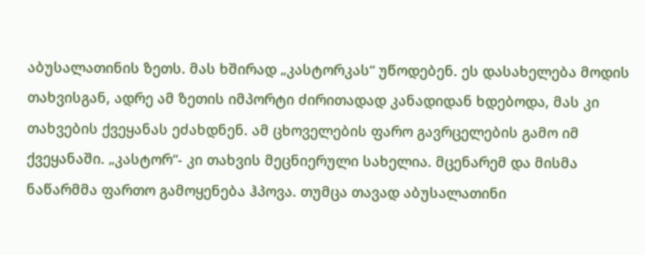აბუსალათინის ზეთს. მას ხშირად „კასტორკას“ უწოდებენ. ეს დასახელება მოდის თახვისგან, ადრე ამ ზეთის იმპორტი ძირითადად კანადიდან ხდებოდა, მას კი თახვების ქვეყანას ეძახდნენ. ამ ცხოველების ფარო გავრცელების გამო იმ ქვეყანაში. „კასტორ“- კი თახვის მეცნიერული სახელია. მცენარემ და მისმა ნაწარმმა ფართო გამოყენება ჰპოვა. თუმცა თავად აბუსალათინი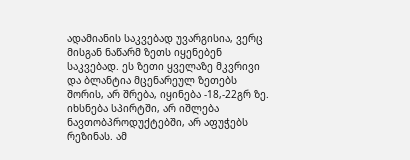ადამიანის საკვებად უვარგისია, ვერც მისგან ნაწარმ ზეთს იყენებენ საკვებად. ეს ზეთი ყველაზე მკვრივი და ბლანტია მცენარეულ ზეთებს შორის, არ შრება, იყინება -18,-22გრ ზე. იხსნება სპირტში, არ იშლება ნავთობპროდუქტებში, არ აფუჭებს რეზინას. ამ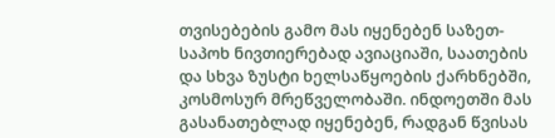თვისებების გამო მას იყენებენ საზეთ- საპოხ ნივთიერებად ავიაციაში, საათების და სხვა ზუსტი ხელსაწყოების ქარხნებში, კოსმოსურ მრეწველობაში. ინდოეთში მას გასანათებლად იყენებენ, რადგან წვისას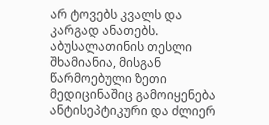არ ტოვებს კვალს და კარგად ანათებს.
აბუსალათინის თესლი შხამიანია, მისგან წარმოებული ზეთი მედიცინაშიც გამოიყენება ანტისეპტიკური და ძლიერ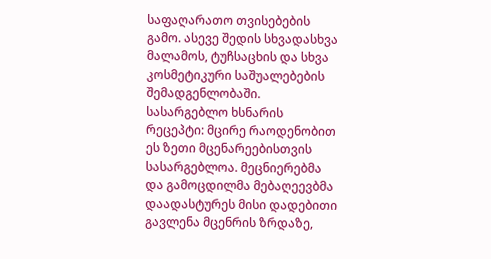საფაღარათო თვისებების გამო. ასევე შედის სხვადასხვა მალამოს, ტუჩსაცხის და სხვა კოსმეტიკური საშუალებების შემადგენლობაში.
სასარგებლო ხსნარის რეცეპტი: მცირე რაოდენობით ეს ზეთი მცენარეებისთვის სასარგებლოა. მეცნიერებმა და გამოცდილმა მებაღეევბმა დაადასტურეს მისი დადებითი გავლენა მცენრის ზრდაზე,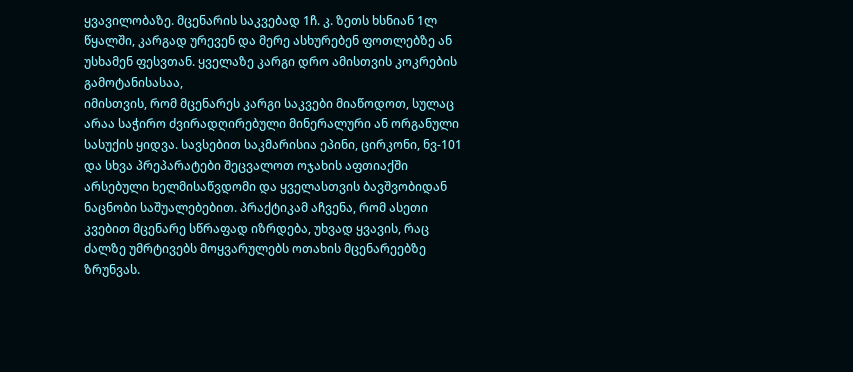ყვავილობაზე. მცენარის საკვებად 1ჩ. კ. ზეთს ხსნიან 1ლ წყალში, კარგად ურევენ და მერე ასხურებენ ფოთლებზე ან უსხამენ ფესვთან. ყველაზე კარგი დრო ამისთვის კოკრების გამოტანისასაა,
იმისთვის, რომ მცენარეს კარგი საკვები მიაწოდოთ, სულაც არაა საჭირო ძვირადღირებული მინერალური ან ორგანული სასუქის ყიდვა. სავსებით საკმარისია ეპინი, ცირკონი, ნვ-101 და სხვა პრეპარატები შეცვალოთ ოჯახის აფთიაქში არსებული ხელმისაწვდომი და ყველასთვის ბავშვობიდან ნაცნობი საშუალებებით. პრაქტიკამ აჩვენა, რომ ასეთი კვებით მცენარე სწრაფად იზრდება, უხვად ყვავის, რაც ძალზე უმრტივებს მოყვარულებს ოთახის მცენარეებზე ზრუნვას.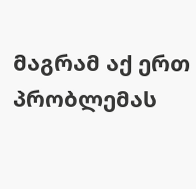მაგრამ აქ ერთ პრობლემას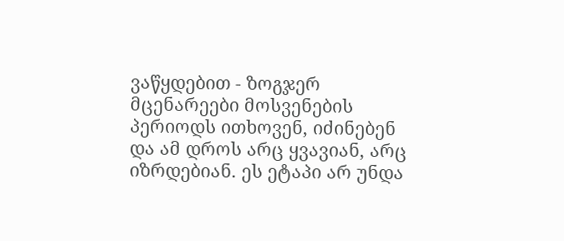ვაწყდებით - ზოგჯერ მცენარეები მოსვენების პერიოდს ითხოვენ, იძინებენ და ამ დროს არც ყვავიან, არც იზრდებიან. ეს ეტაპი არ უნდა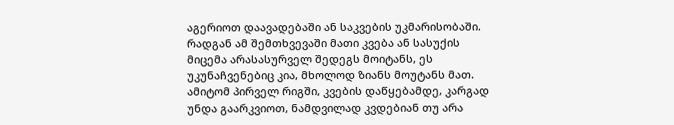აგერიოთ დაავადებაში ან საკვების უკმარისობაში. რადგან ამ შემთხვევაში მათი კვება ან სასუქის მიცემა არასასურველ შედეგს მოიტანს, ეს უკუნაჩვენებიც კია, მხოლოდ ზიანს მოუტანს მათ. ამიტომ პირველ რიგში, კვების დაწყებამდე, კარგად უნდა გაარკვიოთ, ნამდვილად კვდებიან თუ არა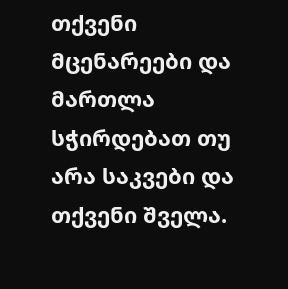თქვენი მცენარეები და მართლა სჭირდებათ თუ არა საკვები და თქვენი შველა.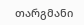თარგმანი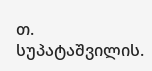თ. სუპატაშვილის.